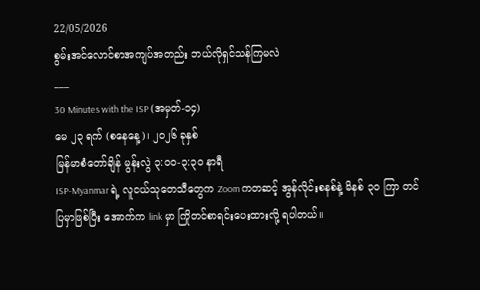22/05/2026
စွမ်းအင်လောင်စာအကျပ်အတည်း ဘယ်လိုရှင်သန်ကြမလဲ
___
30 Minutes with the ISP (အမှတ်-၁၄)
မေ ၂၃ ရက် (စနေနေ့)၊ ၂၀၂၆ ခုနှစ်
မြန်မာစံတော်ချိန် မွန်းလွဲ ၃:၀၀-၃:၃၀ နာရီ
ISP-Myanmar ရဲ့ လူငယ်သုတေသီတွေက Zoom ကတဆင့် အွန်လိုင်းစနစ်နဲ့ မိနစ် ၃၀ ကြာ တင်ပြမှာဖြစ်ပြီး အောက်က link မှာ ကြိုတင်စာရင်းပေးထားလို့ ရပါတယ်။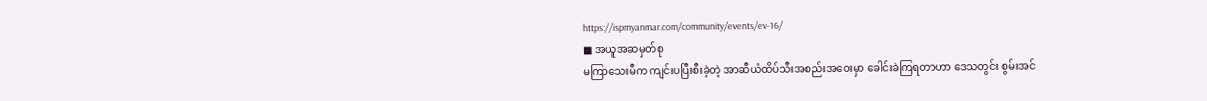https://ispmyanmar.com/community/events/ev-16/
■ အယူအဆမှတ်စု
မကြာသေးမီက ကျင်းပပြီးစီးခဲ့တဲ့ အာဆီယံထိပ်သီးအစည်းအဝေးမှာ ခေါင်းခဲကြရတာဟာ ဒေသတွင်း စွမ်းအင်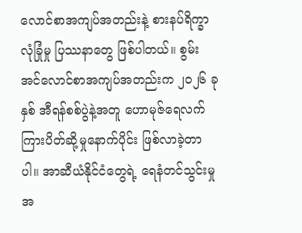လောင်စာအကျပ်အတည်းနဲ့ စားနပ်ရိက္ခာလုံခြုံမှု ပြဿနာတွေ ဖြစ်ပါတယ်။ စွမ်းအင်လောင်စာအကျပ်အတည်းက ၂၀၂၆ ခုနှစ် အီရန်စစ်ပွဲနဲ့အတူ ဟောမုဇ်ရေလက်ကြားပိတ်ဆို့မှုနောက်ပိုင်း ဖြစ်လာခဲ့တာပါ။ အာဆီယံနိုင်ငံတွေရဲ့ ရေနံတင်သွင်းမှု အ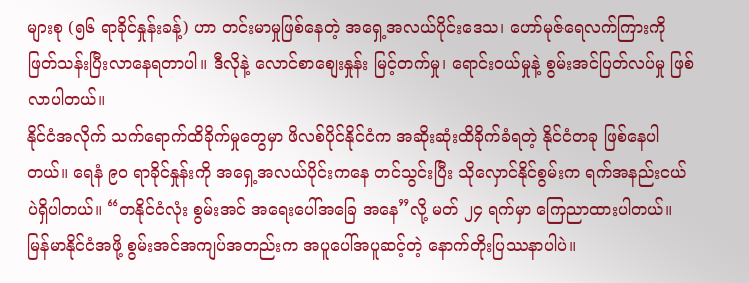များစု (၅၆ ရာခိုင်နှုန်းခန့်) ဟာ တင်းမာမှုဖြစ်နေတဲ့ အရှေ့အလယ်ပိုင်းဒေသ၊ ဟော်မုဇ်ရေလက်ကြားကို ဖြတ်သန်းပြီးလာနေရတာပါ။ ဒီလိုနဲ့ လောင်စာစျေးနှုန်း မြင့်တက်မှု၊ ရောင်းဝယ်မှုနဲ့ စွမ်းအင်ပြတ်လပ်မှု ဖြစ်လာပါတယ်။
နိုင်ငံအလိုက် သက်ရောက်ထိခိုက်မှုတွေမှာ ဖိလစ်ပိုင်နိုင်ငံက အဆိုးဆုံးထိခိုက်ခံရတဲ့ နိုင်ငံတခု ဖြစ်နေပါတယ်။ ရေနံ ၉၀ ရာခိုင်နှုန်းကို အရှေ့အလယ်ပိုင်းကနေ တင်သွင်းပြီး သိုလှောင်နိုင်စွမ်းက ရက်အနည်းငယ်ပဲရှိပါတယ်။ “တနိုင်ငံလုံး စွမ်းအင် အရေးပေါ်အခြေ အနေ”လို့ မတ် ၂၄ ရက်မှာ ကြေညာထားပါတယ်။ မြန်မာနိုင်ငံအဖို့ စွမ်းအင်အကျပ်အတည်းက အပူပေါ်အပူဆင့်တဲ့ နောက်တိုးပြဿနာပါပဲ။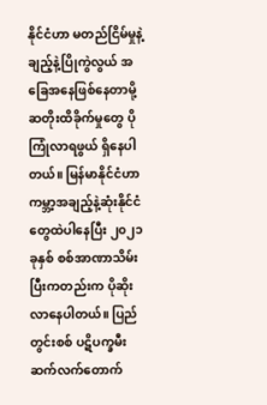နိုင်ငံဟာ မတည်ငြိမ်မှုနဲ့ ချည့်နဲ့ပြိုကွဲလွယ် အခြေအနေဖြစ်နေတာမို့ ဆတိုးထိခိုက်မှုတွေ ပိုကြုံလာရဖွယ် ရှိနေပါတယ်။ မြန်မာနိုင်ငံဟာ ကမ္ဘာ့အချည့်နဲ့ဆုံးနိုင်ငံတွေထဲပါနေပြီး ၂၀၂၁ ခုနှစ် စစ်အာဏာသိမ်းပြီးကတည်းက ပိုဆိုးလာနေပါတယ်။ ပြည်တွင်းစစ် ပဋိပက္ခမီး ဆက်လက်တောက်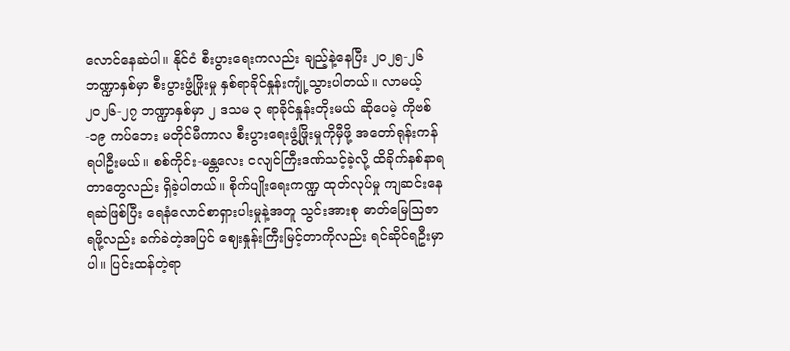လောင်နေဆဲပါ။ နိုင်ငံ စီးပွားရေးကလည်း ချည့်နဲ့နေပြီး ၂၀၂၅-၂၆ ဘဏ္ဍာနှစ်မှာ စီးပွားဖွံ့ဖြိုးမှု နှစ်ရာခိုင်နှုန်းကျုံ့သွားပါတယ်။ လာမယ့် ၂၀၂၆-၂၇ ဘဏ္ဍာနှစ်မှာ ၂ ဒသမ ၃ ရာခိုင်နှုန်းတိုးမယ် ဆိုပေမဲ့ ကိုဗစ်-၁၉ ကပ်ဘေး မတိုင်မီကာလ စီးပွားရေးဖွံ့ဖြိုးမှုကိုမှီဖို့ အတော်ရုန်းကန်ရပါဦးမယ်။ စစ်ကိုင်း-မန္တလေး ငလျင်ကြီးဒဏ်သင့်ခဲ့လို့ ထိခိုက်နစ်နာရတာတွေလည်း ရှိခဲ့ပါတယ်။ စိုက်ပျိုးရေးကဏ္ဍ ထုတ်လုပ်မှု ကျဆင်းနေရဆဲဖြစ်ပြီး ရေနံလောင်စာရှားပါးမှုနဲ့အတူ သွင်းအားစု ဓာတ်မြေဩဇာရဖို့လည်း ခက်ခဲတဲ့အပြင် ဈေးနှုန်းကြီးမြင့်တာကိုလည်း ရင်ဆိုင်ရဦးမှာပါ။ ပြင်းထန်တဲ့ရာ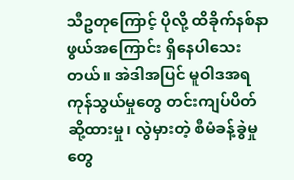သီဥတုကြောင့် ပိုလို့ ထိခိုက်နစ်နာဖွယ်အကြောင်း ရှိနေပါသေးတယ်။ အဲဒါအပြင် မူဝါဒအရ ကုန်သွယ်မှုတွေ တင်းကျပ်ပိတ်ဆို့ထားမှု၊ လွဲမှားတဲ့ စီမံခန့်ခွဲမှုတွေ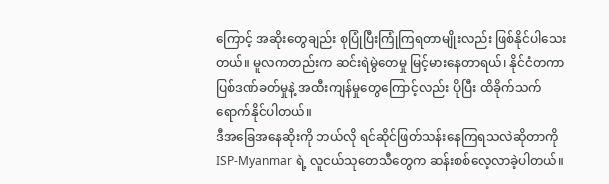ကြောင့် အဆိုးတွေချည်း စုပြုံပြီးကြုံကြရတာမျိုးလည်း ဖြစ်နိုင်ပါသေးတယ်။ မူလကတည်းက ဆင်းရဲမွဲတေမှု မြင့်မားနေတာရယ်၊ နိုင်ငံတကာပြစ်ဒဏ်ခတ်မှုနဲ့ အထီးကျန်မှုတွေကြောင့်လည်း ပိုပြီး ထိခိုက်သက်ရောက်နိုင်ပါတယ်။
ဒီအခြေအနေဆိုးကို ဘယ်လို ရင်ဆိုင်ဖြတ်သန်းနေကြရသလဲဆိုတာကို ISP-Myanmar ရဲ့ လူငယ်သုတေသီတွေက ဆန်းစစ်လေ့လာခဲ့ပါတယ်။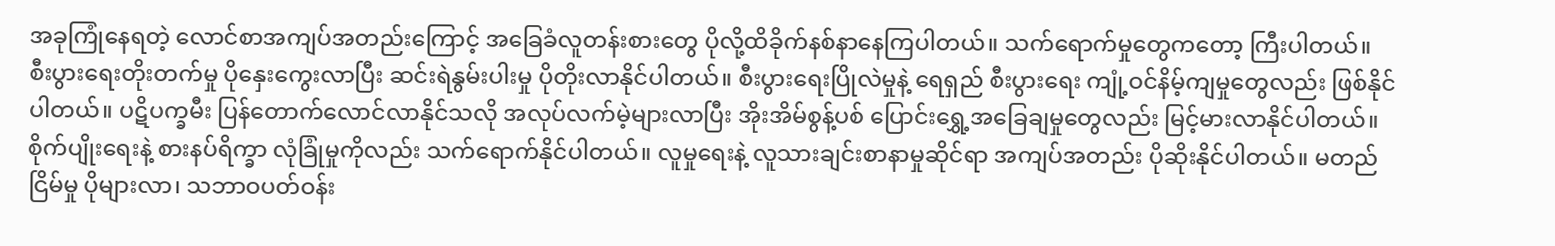အခုကြုံနေရတဲ့ လောင်စာအကျပ်အတည်းကြောင့် အခြေခံလူတန်းစားတွေ ပိုလို့ထိခိုက်နစ်နာနေကြပါတယ်။ သက်ရောက်မှုတွေကတော့ ကြီးပါတယ်။ စီးပွားရေးတိုးတက်မှု ပိုနှေးကွေးလာပြီး ဆင်းရဲနွမ်းပါးမှု ပိုတိုးလာနိုင်ပါတယ်။ စီးပွားရေးပြိုလဲမှုနဲ့ ရေရှည် စီးပွားရေး ကျုံ့ဝင်နိမ့်ကျမှုတွေလည်း ဖြစ်နိုင်ပါတယ်။ ပဋိပက္ခမီး ပြန်တောက်လောင်လာနိုင်သလို အလုပ်လက်မဲ့များလာပြီး အိုးအိမ်စွန့်ပစ် ပြောင်းရွှေ့အခြေချမှုတွေလည်း မြင့်မားလာနိုင်ပါတယ်။ စိုက်ပျိုးရေးနဲ့ စားနပ်ရိက္ခာ လုံခြုံမှုကိုလည်း သက်ရောက်နိုင်ပါတယ်။ လူမှုရေးနဲ့ လူသားချင်းစာနာမှုဆိုင်ရာ အကျပ်အတည်း ပိုဆိုးနိုင်ပါတယ်။ မတည်ငြိမ်မှု ပိုများလာ၊ သဘာဝပတ်ဝန်း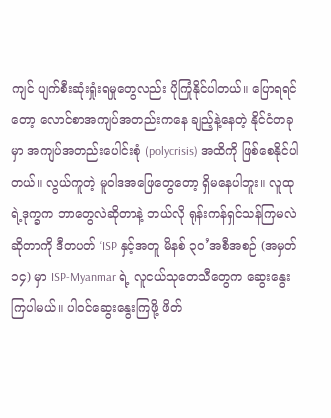ကျင် ပျက်စီးဆုံးရှုံးရမှုတွေလည်း ပိုကြုံနိုင်ပါတယ်။ ပြောရရင်တော့ လောင်စာအကျပ်အတည်းကနေ ချည့်နဲ့နေတဲ့ နိုင်ငံတခုမှာ အကျပ်အတည်းပေါင်းစုံ (polycrisis) အထိကို ဖြစ်စေနိုင်ပါတယ်။ လွယ်ကူတဲ့ မူဝါဒအဖြေတွေတော့ ရှိမနေပါဘူး။ လူထုရဲ့ဒုက္ခက ဘာတွေလဲဆိုတာနဲ့ ဘယ်လို ရုန်းကန်ရှင်သန်ကြမလဲဆိုတာကို ဒီတပတ် ‘ISP နှင့်အတူ မိနစ် ၃၀’အစီအစဉ် (အမှတ် ၁၄) မှာ ISP-Myanmar ရဲ့ လူငယ်သုတေသီတွေက ဆွေးနွေးကြပါမယ်။ ပါဝင်ဆွေးနွေးကြဖို့ ဖိတ်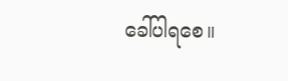ခေါ်ပါရစေ။